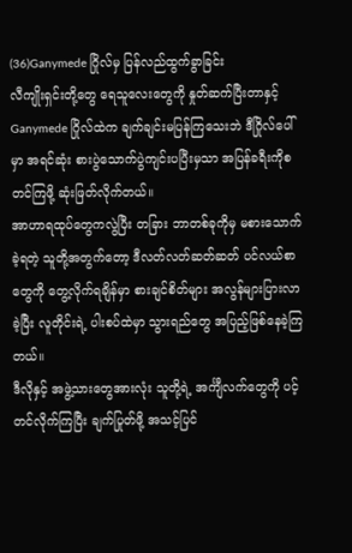(36)Ganymede ဂြိုလ်မှ ပြန်လည်ထွက်ခွာခြင်း
လီကျိုးရှင်းတို့တွေ ရေသူလေးတွေကို နှုတ်ဆက်ပြီးတာနှင့် Ganymede ဂြိုလ်ထဲက ချက်ချင်းမပြန်ကြသေးဘဲ ဒီဂြိုလ်ပေါ်မှာ အရင်ဆုံး စားပွဲသောက်ပွဲကျင်းပပြီးမှသာ အပြန်ခရီးကိုစတင်ကြဖို့ ဆုံးဖြတ်လိုက်တယ်။
အာဟာရထုပ်တွေကလွဲပြီး တခြား ဘာတစ်ခုကိုမှ မစားသောက်ခဲ့ရတဲ့ သူတို့အတွက်တော့ ဒီလတ်လတ်ဆတ်ဆတ် ပင်လယ်စာတွေကို တွေ့လိုက်ရချိန်မှာ စားချင်စိတ်များ အလွန်များပြားလာခဲ့ပြီး လူတိုင်းရဲ့ ပါးစပ်ထဲမှာ သွားရည်တွေ အပြည့်ဖြစ်နေခဲ့ကြတယ်။
ဒီလိုနှင့် အဖွဲ့သားတွေအားလုံး သူတို့ရဲ့ အင်္ကျီလက်တွေကို ပင့်တင်လိုက်ကြပြီး ချက်ပြုတ်ဖို့ အသင့်ပြင်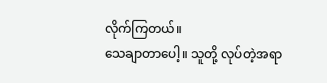လိုက်ကြတယ်။
သေချာတာပေါ့။ သူတို့ လုပ်တဲ့အရာ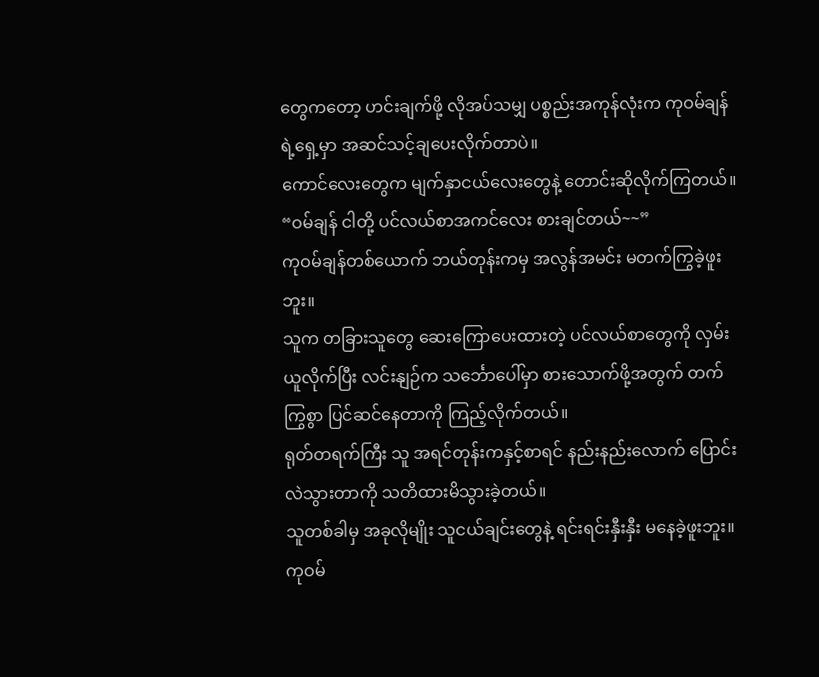တွေကတော့ ဟင်းချက်ဖို့ လိုအပ်သမျှ ပစ္စည်းအကုန်လုံးက ကုဝမ်ချန်ရဲ့ရှေ့မှာ အဆင်သင့်ချပေးလိုက်တာပဲ။
ကောင်လေးတွေက မျက်နှာငယ်လေးတွေနဲ့ တောင်းဆိုလိုက်ကြတယ်။
“ဝမ်ချန် ငါတို့ ပင်လယ်စာအကင်လေး စားချင်တယ်~~”
ကုဝမ်ချန်တစ်ယောက် ဘယ်တုန်းကမှ အလွန်အမင်း မတက်ကြွခဲ့ဖူးဘူး။
သူက တခြားသူတွေ ဆေးကြောပေးထားတဲ့ ပင်လယ်စာတွေကို လှမ်းယူလိုက်ပြီး လင်းနျဉ်က သင်္ဘောပေါ်မှာ စားသောက်ဖို့အတွက် တက်ကြွစွာ ပြင်ဆင်နေတာကို ကြည့်လိုက်တယ်။
ရုတ်တရက်ကြီး သူ အရင်တုန်းကနှင့်စာရင် နည်းနည်းလောက် ပြောင်းလဲသွားတာကို သတိထားမိသွားခဲ့တယ်။
သူတစ်ခါမှ အခုလိုမျိုး သူငယ်ချင်းတွေနဲ့ ရင်းရင်းနှီးနှီး မနေခဲ့ဖူးဘူး။
ကုဝမ်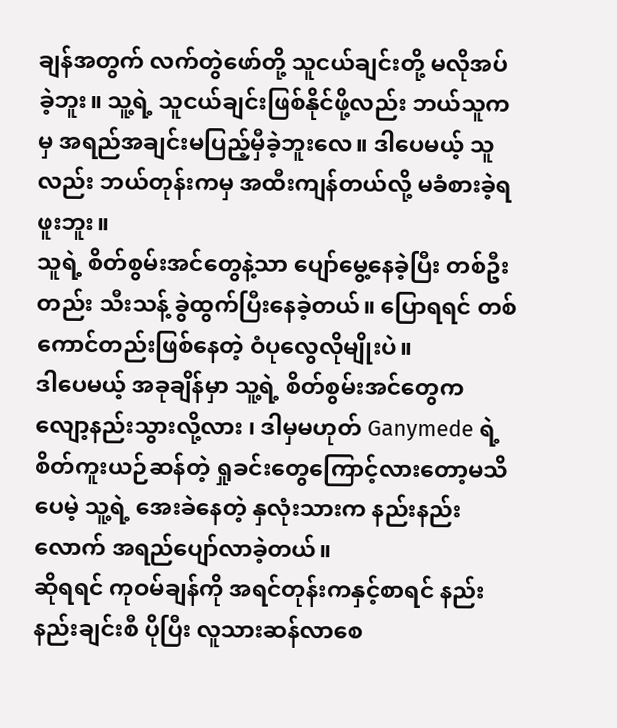ချန်အတွက် လက်တွဲဖော်တို့ သူငယ်ချင်းတို့ မလိုအပ်ခဲ့ဘူး။ သူ့ရဲ့ သူငယ်ချင်းဖြစ်နိုင်ဖို့လည်း ဘယ်သူကမှ အရည်အချင်းမပြည့်မှီခဲ့ဘူးလေ။ ဒါပေမယ့် သူလည်း ဘယ်တုန်းကမှ အထီးကျန်တယ်လို့ မခံစားခဲ့ရဖူးဘူး။
သူရဲ့ စိတ်စွမ်းအင်တွေနဲ့သာ ပျော်မွေ့နေခဲ့ပြီး တစ်ဦးတည်း သီးသန့် ခွဲထွက်ပြီးနေခဲ့တယ်။ ပြောရရင် တစ်ကောင်တည်းဖြစ်နေတဲ့ ဝံပုလွေလိုမျိုးပဲ။
ဒါပေမယ့် အခုချိန်မှာ သူ့ရဲ့ စိတ်စွမ်းအင်တွေက လျော့နည်းသွားလို့လား ၊ ဒါမှမဟုတ် Ganymede ရဲ့ စိတ်ကူးယဉ်ဆန်တဲ့ ရှုခင်းတွေကြောင့်လားတော့မသိပေမဲ့ သူ့ရဲ့ အေးခဲနေတဲ့ နှလုံးသားက နည်းနည်းလောက် အရည်ပျော်လာခဲ့တယ်။
ဆိုရရင် ကုဝမ်ချန်ကို အရင်တုန်းကနှင့်စာရင် နည်းနည်းချင်းစီ ပိုပြီး လူသားဆန်လာစေ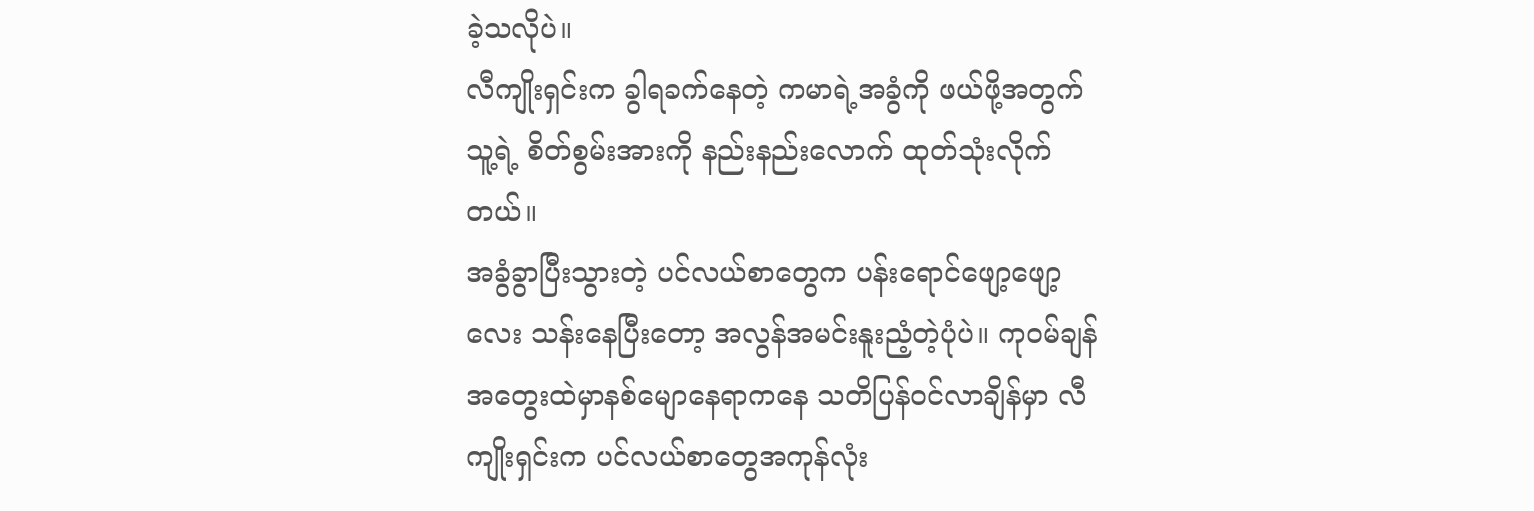ခဲ့သလိုပဲ။
လီကျိုးရှင်းက ခွါရခက်နေတဲ့ ကမာရဲ့အခွံကို ဖယ်ဖို့အတွက် သူ့ရဲ့ စိတ်စွမ်းအားကို နည်းနည်းလောက် ထုတ်သုံးလိုက်တယ်။
အခွံခွာပြီးသွားတဲ့ ပင်လယ်စာတွေက ပန်းရောင်ဖျော့ဖျော့လေး သန်းနေပြီးတော့ အလွန်အမင်းနူးညံ့တဲ့ပုံပဲ။ ကုဝမ်ချန် အတွေးထဲမှာနစ်မျောနေရာကနေ သတိပြန်ဝင်လာချိန်မှာ လီကျိုးရှင်းက ပင်လယ်စာတွေအကုန်လုံး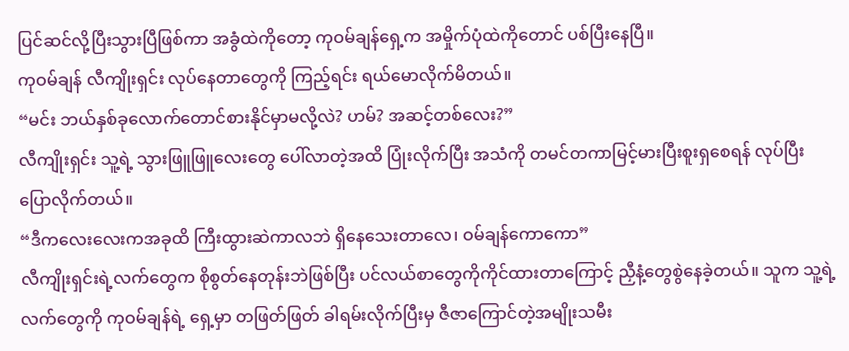ပြင်ဆင်လို့ပြီးသွားပြီဖြစ်ကာ အခွံထဲကိုတော့ ကုဝမ်ချန်ရှေ့က အမှိုက်ပုံထဲကိုတောင် ပစ်ပြီးနေပြီ။
ကုဝမ်ချန် လီကျိုးရှင်း လုပ်နေတာတွေကို ကြည့်ရင်း ရယ်မောလိုက်မိတယ်။
“မင်း ဘယ်နှစ်ခုလောက်တောင်စားနိုင်မှာမလို့လဲ? ဟမ်? အဆင့်တစ်လေး?”
လီကျိုးရှင်း သူ့ရဲ့ သွားဖြူဖြူလေးတွေ ပေါ်လာတဲ့အထိ ပြုံးလိုက်ပြီး အသံကို တမင်တကာမြင့်မားပြီးစူးရှစေရန် လုပ်ပြီး ပြောလိုက်တယ်။
“ဒီကလေးလေးကအခုထိ ကြီးထွားဆဲကာလဘဲ ရှိနေသေးတာလေ၊ ဝမ်ချန်ကောကော”
လီကျိုးရှင်းရဲ့လက်တွေက စိုစွတ်နေတုန်းဘဲဖြစ်ပြီး ပင်လယ်စာတွေကိုကိုင်ထားတာကြောင့် ညှီနံ့တွေစွဲနေခဲ့တယ်။ သူက သူ့ရဲ့လက်တွေကို ကုဝမ်ချန်ရဲ့ ရှေ့မှာ တဖြတ်ဖြတ် ခါရမ်းလိုက်ပြီးမှ ဇီဇာကြောင်တဲ့အမျိုးသမီး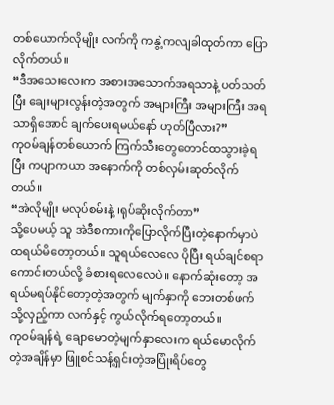တစ်ယောက်လိုမျိုး လက်ကို ကနွဲ့ကလျခါထုတ်ကာ ပြောလိုက်တယ်။
“ဒီအသေးလေးက အစားအသောက်အရသာနဲ့ ပတ်သတ်ပြီး ချေးများလွန်းတဲ့အတွက် အများကြီး အများကြီး အရသာရှိအောင် ချက်ပေးရမယ်နော် ဟုတ်ပြီလား?”
ကုဝမ်ချန်တစ်ယောက် ကြက်သီးတွေတောင်ထသွားခဲ့ရပြီး ကပျာကယာ အနောက်ကို တစ်လှမ်းဆုတ်လိုက်တယ်။
“အဲလိုမျိုး မလုပ်စမ်းနဲ့ ၊ရုပ်ဆိုးလိုက်တာ”
သို့ပေမယ့် သူ အဲဒီစကားကိုပြောလိုက်ပြီးတဲ့နောက်မှာပဲ ထရယ်မိတော့တယ်။ သူရယ်လေလေ ပိုပြီး ရယ်ချင်စရာကောင်းတယ်လို့ ခံစားရလေလေပဲ။ နောက်ဆုံးတော့ အရယ်မရပ်နိုင်တော့တဲ့အတွက် မျက်နှာကို ဘေးတစ်ဖက်သို့လှည့်ကာ လက်နှင့် ကွယ်လိုက်ရတော့တယ်။
ကုဝမ်ချန်ရဲ့ ချောမောတဲ့မျက်နှာလေးက ရယ်မောလိုက်တဲ့အချိန်မှာ ဖြူစင်သန့်ရှင်းတဲ့အပြုံးရိပ်တွေ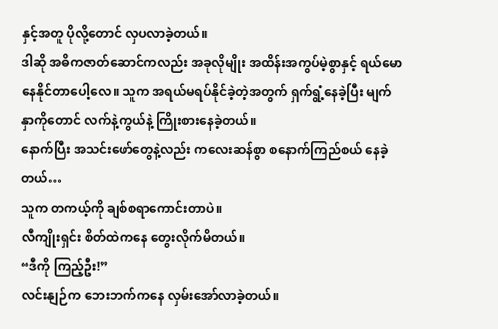နှင့်အတူ ပိုလို့တောင် လှပလာခဲ့တယ်။
ဒါဆို အဓိကဇာတ်ဆောင်ကလည်း အခုလိုမျိုး အထိန်းအကွပ်မဲ့စွာနှင့် ရယ်မောနေနိုင်တာပေါ့လေ။ သူက အရယ်မရပ်နိုင်ခဲ့တဲ့အတွက် ရှက်ရွံ့နေခဲ့ပြီး မျက်နှာကိုတောင် လက်နဲ့ကွယ်နဲ့ ကြိုးစားနေခဲ့တယ်။
နောက်ပြီး အသင်းဖော်တွေနဲ့လည်း ကလေးဆန်စွာ စနောက်ကြည်စယ် နေခဲ့တယ်…
သူက တကယ့်ကို ချစ်စရာကောင်းတာပဲ။
လီကျိုးရှင်း စိတ်ထဲကနေ တွေးလိုက်မိတယ်။
“ဒီကို ကြည့်ဦး!”
လင်းနျဉ်က ဘေးဘက်ကနေ လှမ်းအော်လာခဲ့တယ်။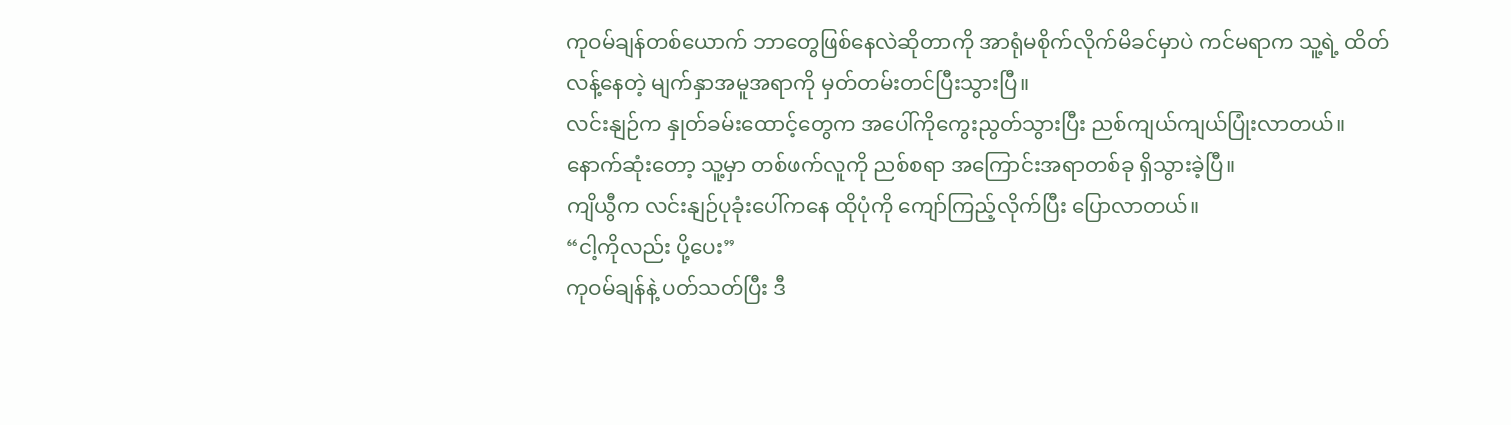ကုဝမ်ချန်တစ်ယောက် ဘာတွေဖြစ်နေလဲဆိုတာကို အာရုံမစိုက်လိုက်မိခင်မှာပဲ ကင်မရာက သူ့ရဲ့ ထိတ်လန့်နေတဲ့ မျက်နှာအမူအရာကို မှတ်တမ်းတင်ပြီးသွားပြီ။
လင်းနျဉ်က နှုတ်ခမ်းထောင့်တွေက အပေါ်ကိုကွေးညွတ်သွားပြီး ညစ်ကျယ်ကျယ်ပြုံးလာတယ်။ နောက်ဆုံးတော့ သူ့မှာ တစ်ဖက်လူကို ညစ်စရာ အကြောင်းအရာတစ်ခု ရှိသွားခဲ့ပြီ။
ကျိယွီက လင်းနျဉ်ပုခုံးပေါ်ကနေ ထိုပုံကို ကျော်ကြည့်လိုက်ပြီး ပြောလာတယ်။
“ငါ့ကိုလည်း ပို့ပေး”
ကုဝမ်ချန်နဲ့ ပတ်သတ်ပြီး ဒီ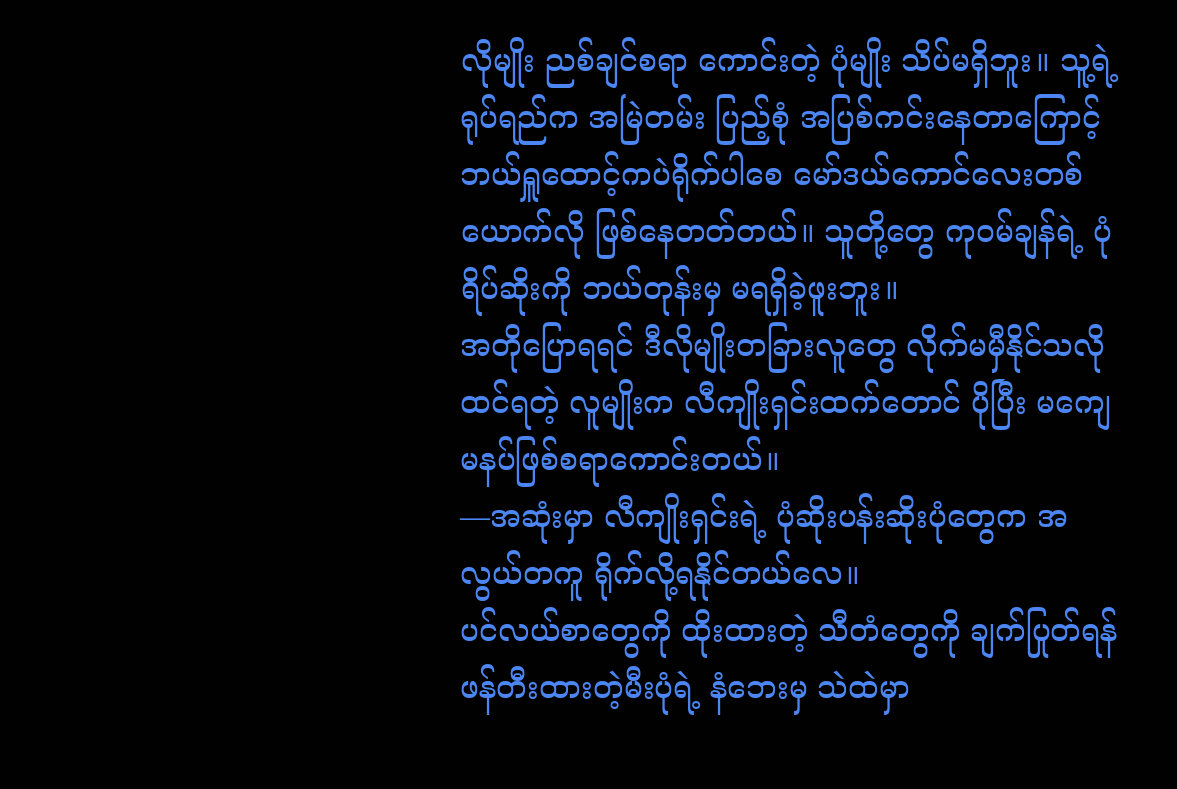လိုမျိုး ညစ်ချင်စရာ ကောင်းတဲ့ ပုံမျိုး သိပ်မရှိဘူး။ သူ့ရဲ့ ရုပ်ရည်က အမြဲတမ်း ပြည့်စုံ အပြစ်ကင်းနေတာကြောင့် ဘယ်ရှူထောင့်ကပဲရိုက်ပါစေ မော်ဒယ်ကောင်လေးတစ်ယောက်လို ဖြစ်နေတတ်တယ်။ သူတို့တွေ ကုဝမ်ချန်ရဲ့ ပုံရိပ်ဆိုးကို ဘယ်တုန်းမှ မရရှိခဲ့ဖူးဘူး။
အတိုပြောရရင် ဒီလိုမျိုးတခြားလူတွေ လိုက်မမှီနိုင်သလို ထင်ရတဲ့ လူမျိုးက လီကျိုးရှင်းထက်တောင် ပိုပြီး မကျေမနပ်ဖြစ်စရာကောင်းတယ်။
—အဆုံးမှာ လီကျိုးရှင်းရဲ့ ပုံဆိုးပန်းဆိုးပုံတွေက အလွယ်တကူ ရိုက်လို့ရနိုင်တယ်လေ။
ပင်လယ်စာတွေကို ထိုးထားတဲ့ သီတံတွေကို ချက်ပြုတ်ရန် ဖန်တီးထားတဲ့မီးပုံရဲ့ နံဘေးမှ သဲထဲမှာ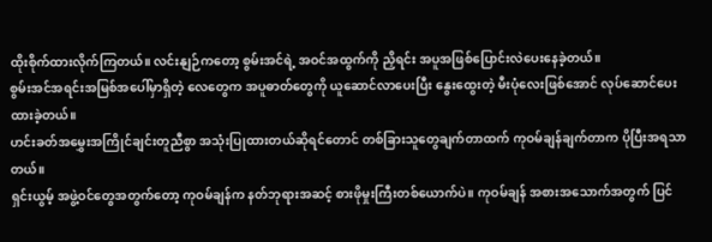ထိုးစိုက်ထားလိုက်ကြတယ်။ လင်းနျဉ်ကတော့ စွမ်းအင်ရဲ့ အဝင်အထွက်ကို ညှိရင်း အပူအဖြစ်ပြောင်းလဲပေးနေခဲ့တယ်။
စွမ်းအင်အရင်းအမြစ်အပေါ်မှာရှိတဲ့ လေတွေက အပူဓာတ်တွေကို ယူဆောင်လာပေးပြီး နွေးထွေးတဲ့ မီးပုံလေးဖြစ်အောင် လုပ်ဆောင်ပေးထားခဲ့တယ်။
ဟင်းခတ်အမွှေးအကြိုင်ချင်းတူညီစွာ အသုံးပြုထားတယ်ဆိုရင်တောင် တစ်ခြားသူတွေချက်တာထက် ကုဝမ်ချန်ချက်တာက ပိုပြီးအရသာတယ်။
ရှင်းယွမ့် အဖွဲ့ဝင်တွေအတွက်တော့ ကုဝမ်ချန်က နတ်ဘုရားအဆင့် စားဖိုမှုးကြီးတစ်ယောက်ပဲ။ ကုဝမ်ချန် အစားအသောက်အတွက် ပြင်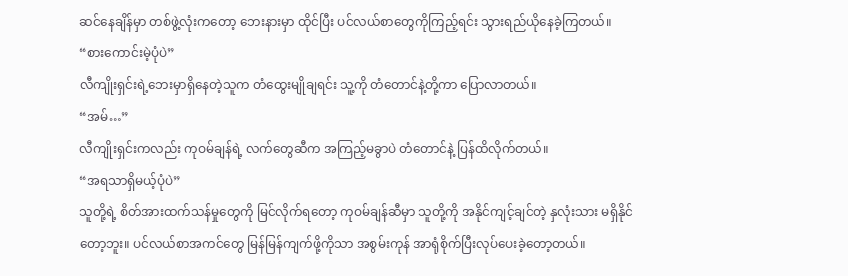ဆင်နေချိန်မှာ တစ်ဖွဲ့လုံးကတော့ ဘေးနားမှာ ထိုင်ပြီး ပင်လယ်စာတွေကိုကြည့်ရင်း သွားရည်ယိုနေခဲ့ကြတယ်။
“စားကောင်းမဲ့ပုံပဲ”
လီကျိုးရှင်းရဲ့ဘေးမှာရှိနေတဲ့သူက တံထွေးမျိုချရင်း သူ့ကို တံတောင်နဲ့တို့ကာ ပြောလာတယ်။
“အမ်…”
လီကျိုးရှင်းကလည်း ကုဝမ်ချန်ရဲ့ လက်တွေဆီက အကြည့်မခွာပဲ တံတောင်နဲ့ ပြန်ထိလိုက်တယ်။
“အရသာရှိမယ့်ပုံပဲ”
သူတို့ရဲ့ စိတ်အားထက်သန်မှုတွေကို မြင်လိုက်ရတော့ ကုဝမ်ချန်ဆီမှာ သူတို့ကို အနိုင်ကျင့်ချင်တဲ့ နှလုံးသား မရှိနိုင်တော့ဘူး။ ပင်လယ်စာအကင်တွေ မြန်မြန်ကျက်ဖို့ကိုသာ အစွမ်းကုန် အာရုံစိုက်ပြီးလုပ်ပေးခဲ့တော့တယ်။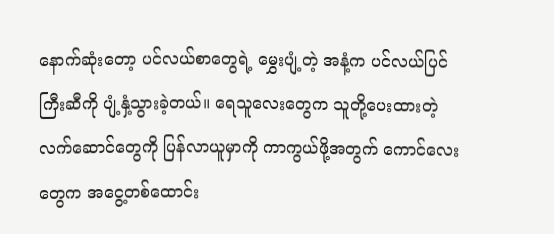နောက်ဆုံးတော့ ပင်လယ်စာတွေရဲ့ မွှေးပျံ့တဲ့ အနံ့က ပင်လယ်ပြင်ကြီးဆီကို ပျံ့နှံ့သွားခဲ့တယ်။ ရေသူလေးတွေက သူတို့ပေးထားတဲ့ လက်ဆောင်တွေကို ပြန်လာယူမှာကို ကာကွယ်ဖို့အတွက် ကောင်လေးတွေက အငွေ့တစ်ထောင်း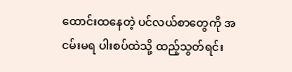ထောင်းထနေတဲ့ ပင်လယ်စာတွေကို အငမ်းမရ ပါးစပ်ထဲသို့ ထည့်သွတ်ရင်း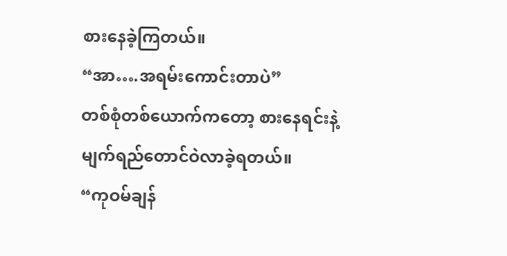စားနေခဲ့ကြတယ်။
“အာ….အရမ်းကောင်းတာပဲ”
တစ်စုံတစ်ယောက်ကတော့ စားနေရင်းနဲ့ မျက်ရည်တောင်ဝဲလာခဲ့ရတယ်။
“ကုဝမ်ချန်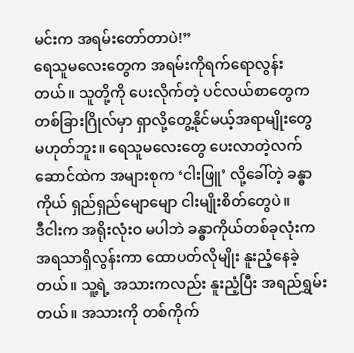မင်းက အရမ်းတော်တာပဲ!”
ရေသူမလေးတွေက အရမ်းကိုရက်ရောလွန်းတယ်။ သူတို့ကို ပေးလိုက်တဲ့ ပင်လယ်စာတွေက တစ်ခြားဂြိုလ်မှာ ရှာလို့တွေ့နိုင်မယ့်အရာမျိုးတွေ မဟုတ်ဘူး။ ရေသူမလေးတွေ ပေးလာတဲ့လက်ဆောင်ထဲက အများစုက ‘ငါးဖြူ’ လို့ခေါ်တဲ့ ခန္ဓာကိုယ် ရှည်ရှည်မျောမျော ငါးမျိုးစိတ်တွေပဲ။
ဒီငါးက အရိုးလုံးဝ မပါဘဲ ခန္ဓာကိုယ်တစ်ခုလုံးက အရသာရှိလွန်းကာ ထောပတ်လိုမျိုး နူးညံ့နေခဲ့တယ်။ သူ့ရဲ့ အသားကလည်း နူးညံ့ပြီး အရည်ရွှမ်းတယ်။ အသားကို တစ်ကိုက်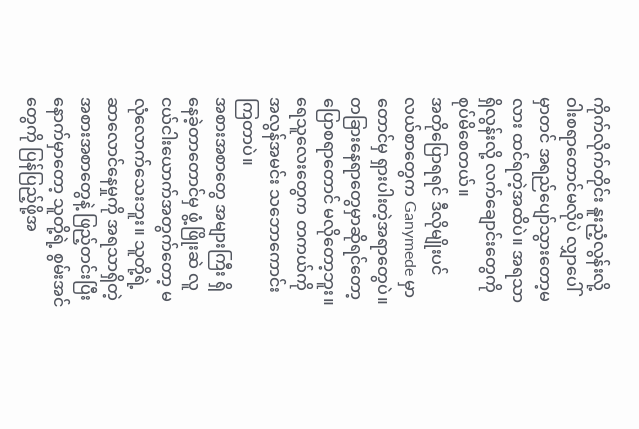ကိုက်လိုက်တိုင်း နူးညံ့လွန်းလို့ ဝါးစရာတောင်မလိုပဲ လျှာပေါ်မှာတင် အရည်ပျော်သွားတော့မလား ထင်ရတဲ့အထိပဲ။ အရသာရှိလွန်းလို့ လက်ချောင်းတွေကို စုပ်မိစေတယ်။
အတိုပြောရရင် ဒီလိုမျိုးပင်လယ်စာတွေက Ganymede မှာတောင်မှ ရှားပါးတဲ့အရာတွေပဲ။ တခြားနေရာတွေမှာဆိုရင်တော့ ပြောစရာတောင် မလိုတော့ဘူး။ ရေသူလေးတွေက တကယ်ကို အလွန်အမင်း သဘောကောင်းကြတာပဲ။
အစားအစာတွေ အများကြီး ရှိနေခဲ့တာတောင်မှ ဖွံ့ဖြိုးဆဲ လူငယ်ငါးယောက်အတွက်တော့ မလုံလောက်သေးဘူး။ သူတို့ရဲ့ ဆာလောင်နေမှုကို အရသာရှိတဲ့ အစားအစာတွေနဲ့ ဖြည့်တင်းပြီးနောက်မှာတော့ သူတို့ရဲ့ စွမ်းအင်တွေကို ပြန်ပြည့်ဖို့အ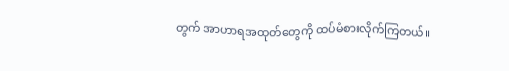တွက် အာဟာရအထုတ်တွေကို ထပ်မံစားလိုက်ကြတယ်။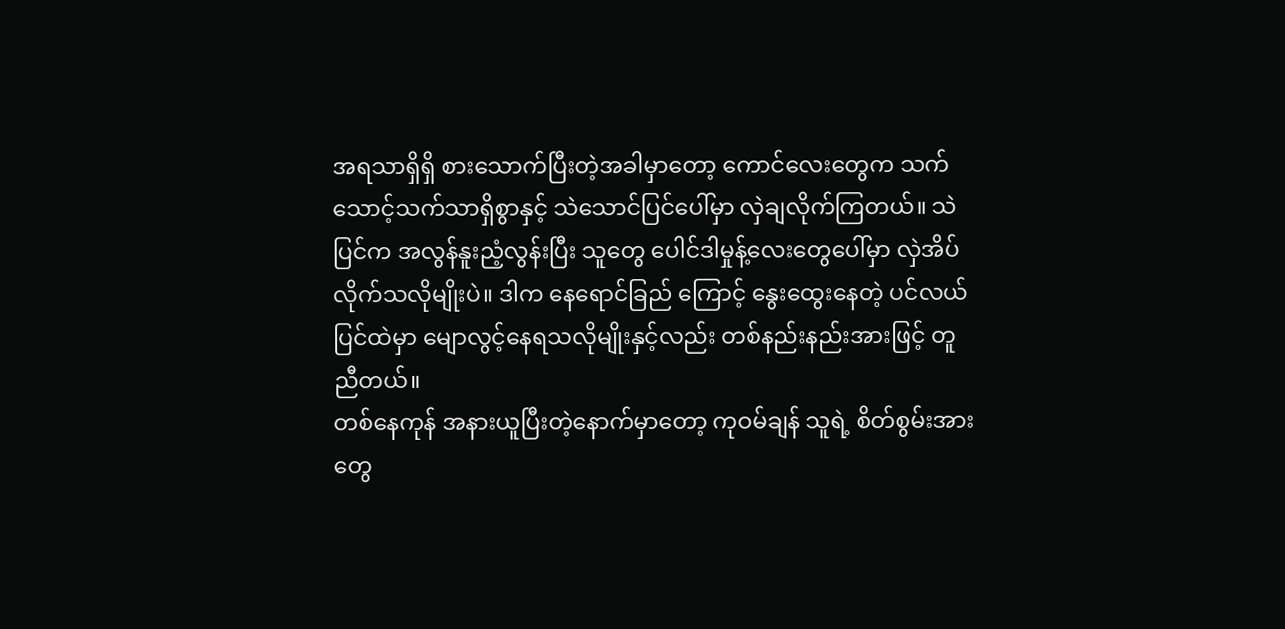အရသာရှိရှိ စားသောက်ပြီးတဲ့အခါမှာတော့ ကောင်လေးတွေက သက်သောင့်သက်သာရှိစွာနှင့် သဲသောင်ပြင်ပေါ်မှာ လှဲချလိုက်ကြတယ်။ သဲပြင်က အလွန်နူးညံ့လွန်းပြီး သူတွေ ပေါင်ဒါမှုန့်လေးတွေပေါ်မှာ လှဲအိပ်လိုက်သလိုမျိုးပဲ။ ဒါက နေရောင်ခြည် ကြောင့် နွေးထွေးနေတဲ့ ပင်လယ်ပြင်ထဲမှာ မျောလွင့်နေရသလိုမျိုးနှင့်လည်း တစ်နည်းနည်းအားဖြင့် တူညီတယ်။
တစ်နေကုန် အနားယူပြီးတဲ့နောက်မှာတော့ ကုဝမ်ချန် သူရဲ့ စိတ်စွမ်းအားတွေ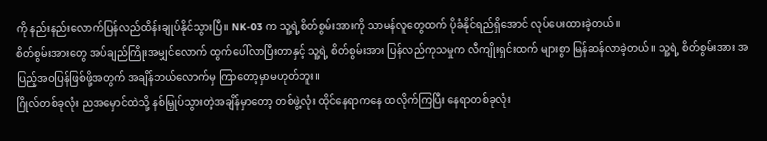ကို နည်းနည်းလောက်ပြန်လည်ထိန်းချုပ်နိုင်သွားပြီ။ NK-03 က သူ့ရဲ့စိတ်စွမ်းအားကို သာမန်လူတွေထက် ပိုခံနိုင်ရည်ရှိအောင် လုပ်ပေးထားခဲ့တယ်။
စိတ်စွမ်းအားတွေ အပ်ချည်ကြိုးအမျှင်လောက် ထွက်ပေါ်လာပြီးတာနှင့် သူ့ရဲ့ စိတ်စွမ်းအား ပြန်လည်ကုသမှုက လီကျိုးရှင်းထက် များစွာ မြန်ဆန်လာခဲ့တယ်။ သူ့ရဲ့ စိတ်စွမ်းအား အပြည့်အဝပြန်ဖြစ်ဖို့အတွက် အချိန်ဘယ်လောက်မှ ကြာတော့မှာမဟုတ်ဘူး။
ဂြိုလ်တစ်ခုလုံး ညအမှောင်ထဲသို့ နစ်မြှုပ်သွားတဲ့အချိန်မှာတော့ တစ်ဖွဲ့လုံး ထိုင်နေရာကနေ ထလိုက်ကြပြီး နေရာတစ်ခုလုံး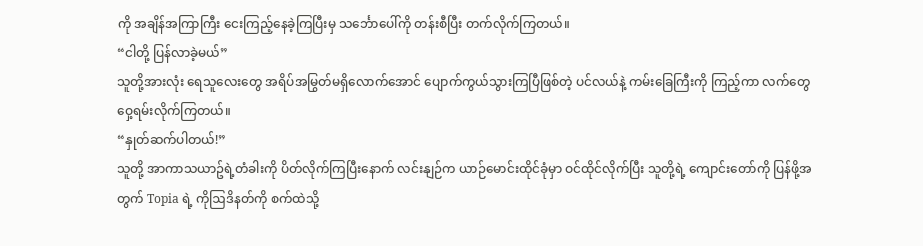ကို အချိန်အကြာကြီး ငေးကြည့်နေခဲ့ကြပြီးမှ သင်္ဘောပေါ်ကို တန်းစီပြီး တက်လိုက်ကြတယ်။
“ငါတို့ ပြန်လာခဲ့မယ်”
သူတို့အားလုံး ရေသူလေးတွေ အရိပ်အမြွတ်မရှိလောက်အောင် ပျောက်ကွယ်သွားကြပြီဖြစ်တဲ့ ပင်လယ်နဲ့ ကမ်းခြေကြီးကို ကြည့်ကာ လက်တွေဝှေ့ရမ်းလိုက်ကြတယ်။
“နှုတ်ဆက်ပါတယ်!”
သူတို့ အာကာသယာဥ်ရဲ့တံခါးကို ပိတ်လိုက်ကြပြီးနောက် လင်းနျဉ်က ယာဉ်မောင်းထိုင်ခုံမှာ ဝင်ထိုင်လိုက်ပြီး သူတို့ရဲ့ ကျောင်းတော်ကို ပြန်ဖို့အတွက် Topia ရဲ့ ကိုဩဒိနတ်ကို စက်ထဲသို့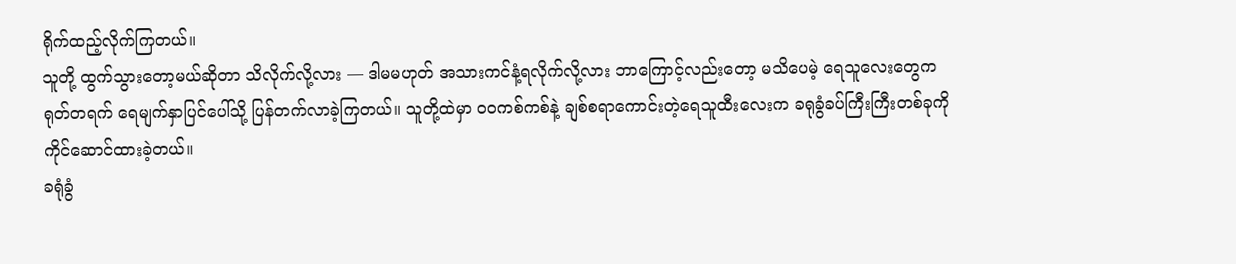ရိုက်ထည့်လိုက်ကြတယ်။
သူတို့ ထွက်သွားတော့မယ်ဆိုတာ သိလိုက်လို့လား — ဒါမမဟုတ် အသားကင်နံ့ရလိုက်လို့လား ဘာကြောင့်လည်းတော့ မသိပေမဲ့ ရေသူလေးတွေက ရုတ်တရက် ရေမျက်နှာပြင်ပေါ်သို့ ပြန်တက်လာခဲ့ကြတယ်။ သူတို့ထဲမှာ ဝဝကစ်ကစ်နဲ့ ချစ်စရာကောင်းတဲ့ရေသူထီးလေးက ခရုခွံခပ်ကြီးကြီးတစ်ခုကို ကိုင်ဆောင်ထားခဲ့တယ်။
ခရုံခွံ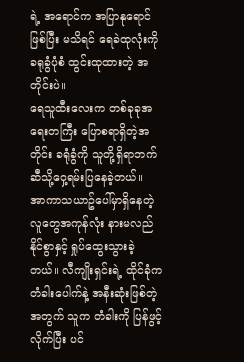ရဲ့ အရောင်က အပြာနုရောင်ဖြစ်ပြီး မသိရင် ရေခဲထုလုံးကို ခရုခွံပုံစံ ထွင်းထုထားတဲ့ အတိုင်းပဲ။
ရေသူထီးလေးက တစ်ခုခုအရေးတကြီး ပြောစရာရှိတဲ့အတိုင်း ခရုံခွံကို သူတို့ရှိရာဘက်ဆီသို့ဝှေ့ရမ်းပြနေခဲ့တယ်။
အာကာသယာဥ်ပေါ်မှာရှိနေတဲ့ လူတွေအကုန်လုံး နားမလည်နိုင်စွာနှင့် ရှုပ်ထွေးသွားခဲ့တယ်။ လီကျိုးရှင်းရဲ့ ထိုင်ခုံက တံခါးပေါက်နဲ့ အနီးဆုံးဖြစ်တဲ့အတွက် သူက တံခါးကို ပြန်ဖွင့်လိုက်ပြီး ပင်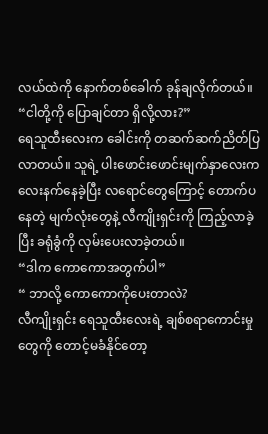လယ်ထဲကို နောက်တစ်ခေါက် ခုန်ချလိုက်တယ်။
“ငါတို့ကို ပြောချင်တာ ရှိလို့လား?”
ရေသူထီးလေးက ခေါင်းကို တဆက်ဆက်ညိတ်ပြလာတယ်။ သူရဲ့ ပါးဖောင်းဖောင်းမျက်နှာလေးက လေးနက်နေခဲ့ပြီး လရောင်တွေကြောင့် တောက်ပနေတဲ့ မျက်လုံးတွေနဲ့ လီကျိုးရှင်းကို ကြည့်လာခဲ့ပြီး ခရုံခွံကို လှမ်းပေးလာခဲ့တယ်။
“ဒါက ကောကောအတွက်ပါ”
“ ဘာလို့ ကောကောကိုပေးတာလဲ?
လီကျိုးရှင်း ရေသူထီးလေးရဲ့ ချစ်စရာကောင်းမှုတွေကို တောင့်မခံနိုင်တော့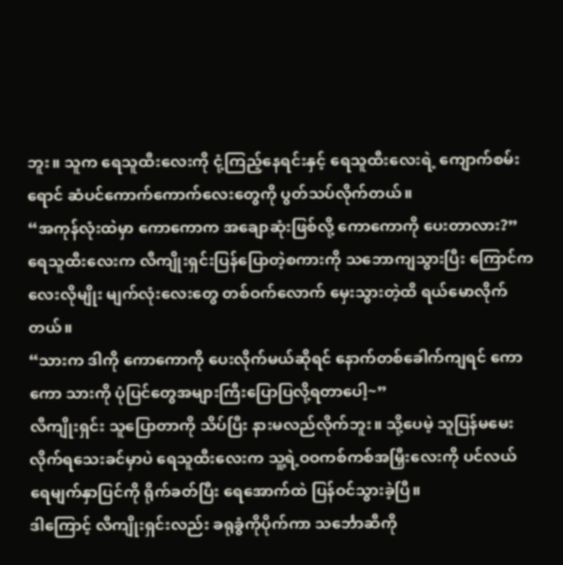ဘူး။ သူက ရေသူထီးလေးကို ငုံ့ကြည့်နေရင်းနှင့် ရေသူထီးလေးရဲ့ ကျောက်စမ်းရောင် ဆံပင်ကောက်ကောက်လေးတွေကို ပွတ်သပ်လိုက်တယ်။
“အကုန်လုံးထဲမှာ ကောကောက အချောဆုံးဖြစ်လို့ ကောကောကို ပေးတာလား?”
ရေသူထီးလေးက လီကျိုးရှင်းပြန်ပြောတဲ့စကားကို သဘောကျသွားပြီး ကြောင်ကလေးလိုမျိုး မျက်လုံးလေးတွေ တစ်ဝက်လောက် မှေးသွားတဲ့ထိ ရယ်မောလိုက်တယ်။
“သားက ဒါကို ကောကောကို ပေးလိုက်မယ်ဆိုရင် နောက်တစ်ခေါက်ကျရင် ကောကော သားကို ပုံပြင်တွေအများကြီးပြောပြလို့ရတာပေါ့~”
လီကျိုးရှင်း သူပြောတာကို သိပ်ပြီး နားမလည်လိုက်ဘူး။ သို့ပေမဲ့ သူပြန်မမေးလိုက်ရသေးခင်မှာပဲ ရေသူထီးလေးက သူ့ရဲ့ဝဝကစ်ကစ်အမြှီးလေးကို ပင်လယ်ရေမျက်နှာပြင်ကို ရိုက်ခတ်ပြီး ရေအောက်ထဲ ပြန်ဝင်သွားခဲ့ပြီ။
ဒါကြောင့် လီကျိုးရှင်းလည်း ခရုခွံကိုပိုက်ကာ သင်္ဘောဆီကို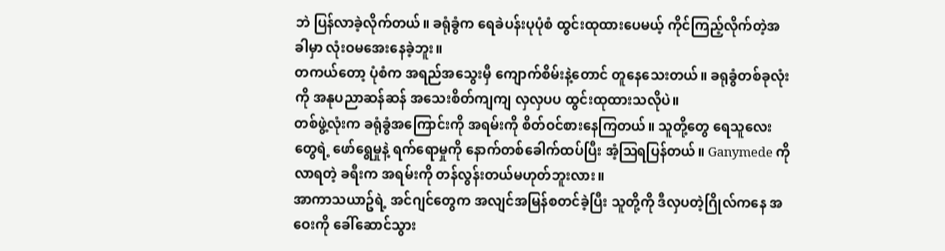ဘဲ ပြန်လာခဲ့လိုက်တယ်။ ခရုံခွံက ရေခဲပန်းပုပုံစံ ထွင်းထုထားပေမယ့် ကိုင်ကြည့်လိုက်တဲ့အခါမှာ လုံးဝမအေးနေခဲ့ဘူး။
တကယ်တော့ ပုံစံက အရည်အသွေးမှီ ကျောက်စိမ်းနဲ့တောင် တူနေသေးတယ်။ ခရုခွံတစ်ခုလုံးကို အနုပညာဆန်ဆန် အသေးစိတ်ကျကျ လှလှပပ ထွင်းထုထားသလိုပဲ။
တစ်ဖွဲ့လုံးက ခရုံခွံအကြောင်းကို အရမ်းကို စိတ်ဝင်စားနေကြတယ်။ သူတို့တွေ ရေသူလေးတွေရဲ့ ဖော်ရွေမှုနဲ့ ရက်ရောမှုကို နောက်တစ်ခေါက်ထပ်ပြီး အံ့ဩရပြန်တယ်။ Ganymede ကို လာရတဲ့ ခရီးက အရမ်းကို တန်လွန်းတယ်မဟုတ်ဘူးလား။
အာကာသယာဥ်ရဲ့ အင်ဂျင်တွေက အလျင်အမြန်စတင်ခဲ့ပြီး သူတို့ကို ဒီလှပတဲ့ဂြိုလ်ကနေ အဝေးကို ခေါ်ဆောင်သွား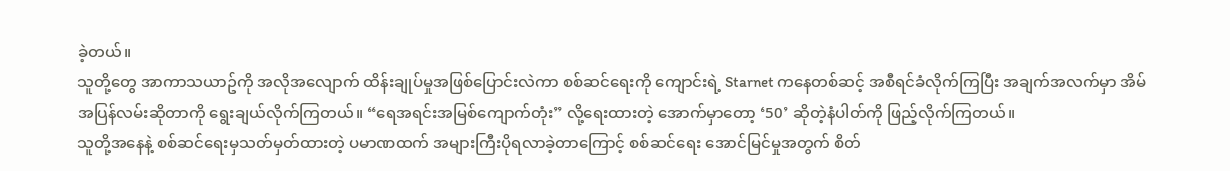ခဲ့တယ်။
သူတို့တွေ အာကာသယာဥ်ကို အလိုအလျောက် ထိန်းချုပ်မှုအဖြစ်ပြောင်းလဲကာ စစ်ဆင်ရေးကို ကျောင်းရဲ့ Starnet ကနေတစ်ဆင့် အစီရင်ခံလိုက်ကြပြီး အချက်အလက်မှာ အိမ်အပြန်လမ်းဆိုတာကို ရွေးချယ်လိုက်ကြတယ်။ “ရေအရင်းအမြစ်ကျောက်တုံး” လို့ရေးထားတဲ့ အောက်မှာတော့ ‘50’ ဆိုတဲ့နံပါတ်ကို ဖြည့်လိုက်ကြတယ်။
သူတို့အနေနဲ့ စစ်ဆင်ရေးမှသတ်မှတ်ထားတဲ့ ပမာဏထက် အများကြီးပိုရလာခဲ့တာကြောင့် စစ်ဆင်ရေး အောင်မြင်မှုအတွက် စိတ်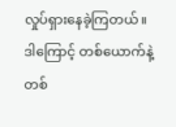လှုပ်ရှားနေခဲ့ကြတယ်။ ဒါကြောင့် တစ်ယောက်နဲ့တစ်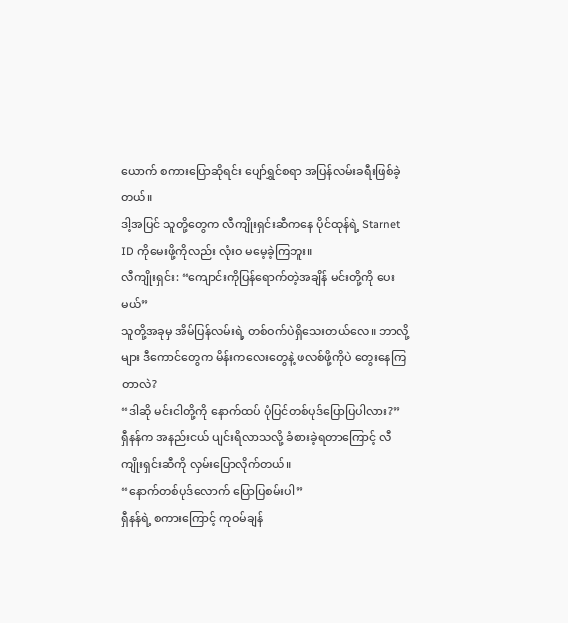ယောက် စကားပြောဆိုရင်း ပျော်ရွှင်စရာ အပြန်လမ်းခရီးဖြစ်ခဲ့တယ်။
ဒါ့အပြင် သူတို့တွေက လီကျိုးရှင်းဆီကနေ ပိုင်ထုန်ရဲ့ Starnet ID ကိုမေးဖို့ကိုလည်း လုံးဝ မမေ့ခဲ့ကြဘူး။
လီကျိုးရှင်း: “ကျောင်းကိုပြန်ရောက်တဲ့အချိန် မင်းတို့ကို ပေးမယ်”
သူတို့အခုမှ အိမ်ပြန်လမ်းရဲ့ တစ်ဝက်ပဲရှိသေးတယ်လေ။ ဘာလို့များ ဒီကောင်တွေက မိန်းကလေးတွေနဲ့ ဖလစ်ဖို့ကိုပဲ တွေးနေကြတာလဲ?
“ဒါဆို မင်းငါတို့ကို နောက်ထပ် ပုံပြင်တစ်ပုဒ်ပြောပြပါလား?”
ရှီနန်က အနည်းငယ် ပျင်းရိလာသလို့ ခံစားခဲ့ရတာကြောင့် လီကျိုးရှင်းဆီကို လှမ်းပြောလိုက်တယ်။
“နောက်တစ်ပုဒ်လောက် ပြောပြစမ်းပါ”
ရှီနန်ရဲ့ စကားကြောင့် ကုဝမ်ချန်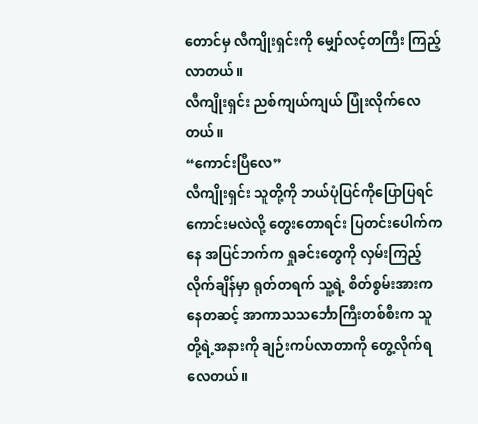တောင်မှ လီကျိုးရှင်းကို မျှော်လင့်တကြီး ကြည့်လာတယ်။
လီကျိုးရှင်း ညစ်ကျယ်ကျယ် ပြုံးလိုက်လေတယ်။
“ကောင်းပြီလေ”
လီကျိုးရှင်း သူတို့ကို ဘယ်ပုံပြင်ကိုပြောပြရင် ကောင်းမလဲလို့ တွေးတောရင်း ပြတင်းပေါက်ကနေ အပြင်ဘက်က ရှုခင်းတွေကို လှမ်းကြည့်လိုက်ချိန်မှာ ရုတ်တရက် သူ့ရဲ့ စိတ်စွမ်းအားကနေတဆင့် အာကာသသင်္ဘောကြီးတစ်စီးက သူတို့ရဲ့အနားကို ချဉ်းကပ်လာတာကို တွေ့လိုက်ရလေတယ်။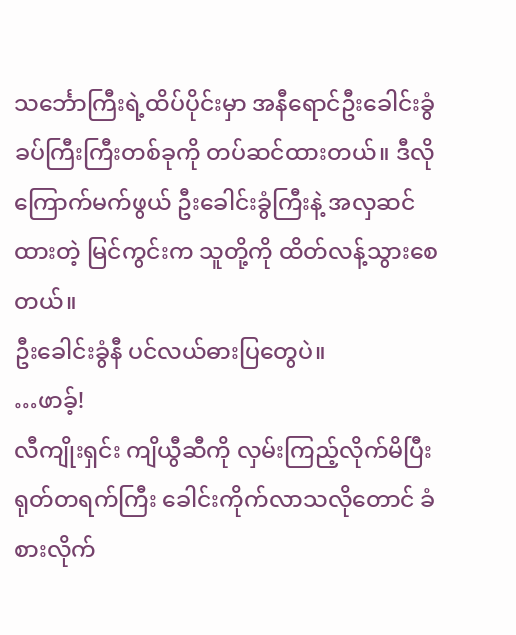သင်္ဘောကြီးရဲ့ထိပ်ပိုင်းမှာ အနီရောင်ဦးခေါင်းခွံ ခပ်ကြီးကြီးတစ်ခုကို တပ်ဆင်ထားတယ်။ ဒီလိုကြောက်မက်ဖွယ် ဦးခေါင်းခွံကြီးနဲ့ အလှဆင်ထားတဲ့ မြင်ကွင်းက သူတို့ကို ထိတ်လန့်သွားစေတယ်။
ဦးခေါင်းခွံနီ ပင်လယ်ဓားပြတွေပဲ။
…ဖာခ့်!
လီကျိုးရှင်း ကျိယွီဆီကို လှမ်းကြည့်လိုက်မိပြီး ရုတ်တရက်ကြီး ခေါင်းကိုက်လာသလိုတောင် ခံစားလိုက်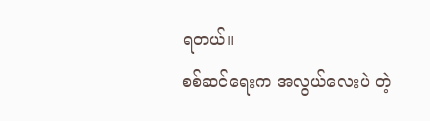ရတယ်။
စစ်ဆင်ရေးက အလွယ်လေးပဲ တဲ့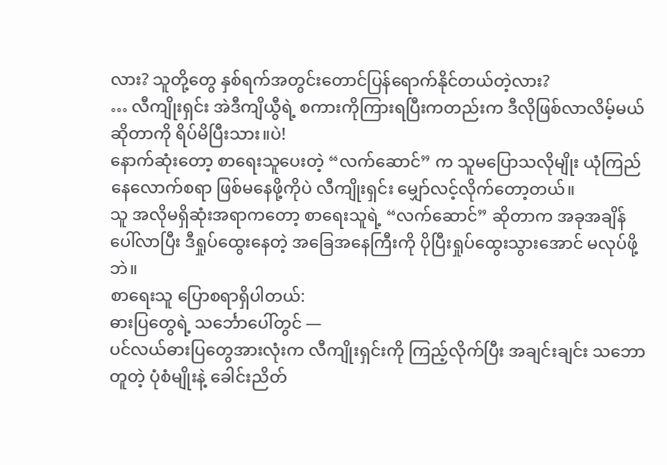လား? သူတို့တွေ နှစ်ရက်အတွင်းတောင်ပြန်ရောက်နိုင်တယ်တဲ့လား?
… လီကျိုးရှင်း အဲဒီကျိယွီရဲ့ စကားကိုကြားရပြီးကတည်းက ဒီလိုဖြစ်လာလိမ့်မယ်ဆိုတာကို ရိပ်မိပြီးသား။ပဲ!
နောက်ဆုံးတော့ စာရေးသူပေးတဲ့ “လက်ဆောင်” က သူမပြောသလိုမျိုး ယုံကြည်နေလောက်စရာ ဖြစ်မနေဖို့ကိုပဲ လီကျိုးရှင်း မျှော်လင့်လိုက်တော့တယ်။
သူ အလိုမရှိဆုံးအရာကတော့ စာရေးသူရဲ့ “လက်ဆောင်” ဆိုတာက အခုအချိန်ပေါ်လာပြီး ဒီရှုပ်ထွေးနေတဲ့ အခြေအနေကြီးကို ပိုပြီးရှုပ်ထွေးသွားအောင် မလုပ်ဖို့ဘဲ။
စာရေးသူ ပြောစရာရှိပါတယ်:
ဓားပြတွေရဲ့ သင်္ဘောပေါ်တွင် —
ပင်လယ်ဓားပြတွေအားလုံးက လီကျိုးရှင်းကို ကြည့်လိုက်ပြီး အချင်းချင်း သဘောတူတဲ့ ပုံစံမျိုးနဲ့ ခေါင်းညိတ်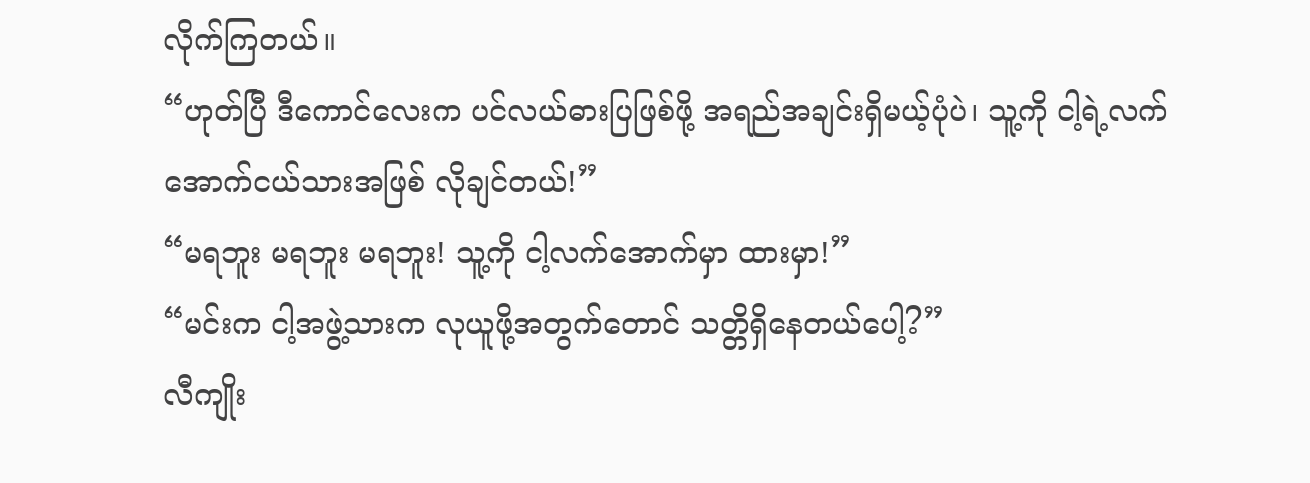လိုက်ကြတယ်။
“ဟုတ်ပြီ ဒီကောင်လေးက ပင်လယ်ဓားပြဖြစ်ဖို့ အရည်အချင်းရှိမယ့်ပုံပဲ၊ သူ့ကို ငါ့ရဲ့လက်အောက်ငယ်သားအဖြစ် လိုချင်တယ်!”
“မရဘူး မရဘူး မရဘူး! သူ့ကို ငါ့လက်အောက်မှာ ထားမှာ!”
“မင်းက ငါ့အဖွဲ့သားက လုယူဖို့အတွက်တောင် သတ္တိရှိနေတယ်ပေါ့?”
လီကျိုး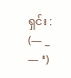ရှင်း : (— _ — ‘)